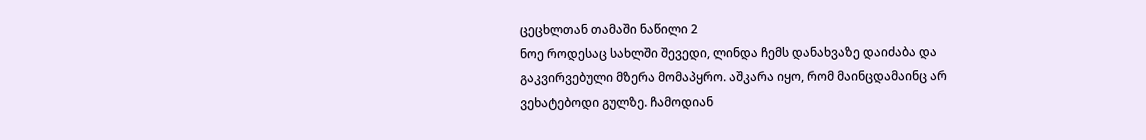ცეცხლთან თამაში ნაწილი 2
ნოე როდესაც სახლში შევედი, ლინდა ჩემს დანახვაზე დაიძაბა და გაკვირვებული მზერა მომაპყრო. აშკარა იყო, რომ მაინცდამაინც არ ვეხატებოდი გულზე. ჩამოდიან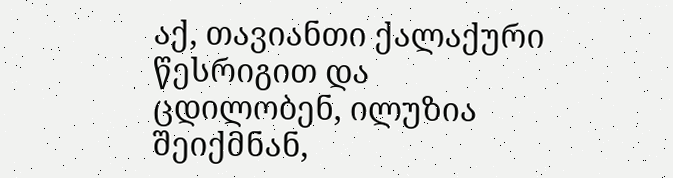აქ, თავიანთი ქალაქური წესრიგით და ცდილობენ, ილუზია შეიქმნან,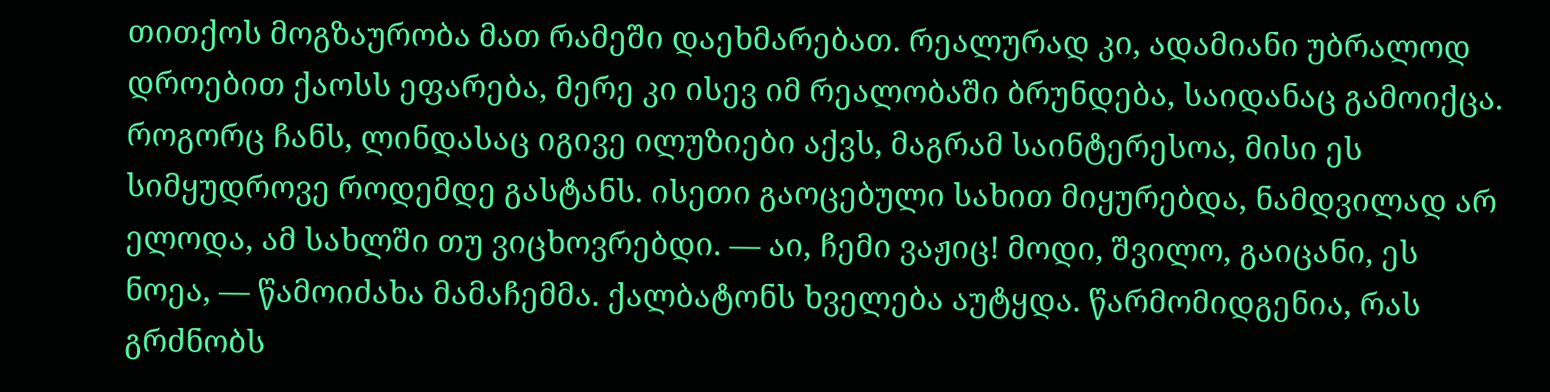თითქოს მოგზაურობა მათ რამეში დაეხმარებათ. რეალურად კი, ადამიანი უბრალოდ დროებით ქაოსს ეფარება, მერე კი ისევ იმ რეალობაში ბრუნდება, საიდანაც გამოიქცა. როგორც ჩანს, ლინდასაც იგივე ილუზიები აქვს, მაგრამ საინტერესოა, მისი ეს სიმყუდროვე როდემდე გასტანს. ისეთი გაოცებული სახით მიყურებდა, ნამდვილად არ ელოდა, ამ სახლში თუ ვიცხოვრებდი. — აი, ჩემი ვაჟიც! მოდი, შვილო, გაიცანი, ეს ნოეა, — წამოიძახა მამაჩემმა. ქალბატონს ხველება აუტყდა. წარმომიდგენია, რას გრძნობს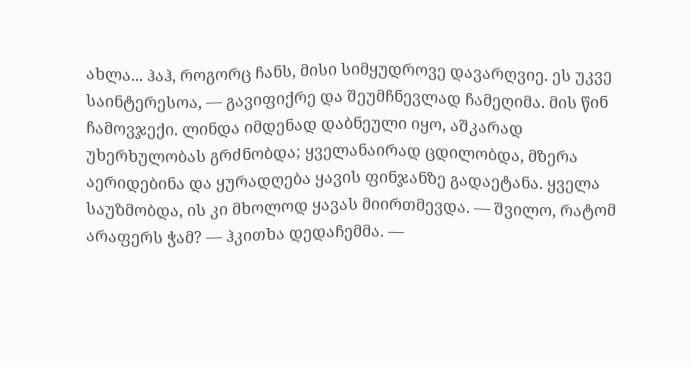ახლა... ჰაჰ, როგორც ჩანს, მისი სიმყუდროვე დავარღვიე. ეს უკვე საინტერესოა, — გავიფიქრე და შეუმჩნევლად ჩამეღიმა. მის წინ ჩამოვჯექი. ლინდა იმდენად დაბნეული იყო, აშკარად უხერხულობას გრძნობდა; ყველანაირად ცდილობდა, მზერა აერიდებინა და ყურადღება ყავის ფინჯანზე გადაეტანა. ყველა საუზმობდა, ის კი მხოლოდ ყავას მიირთმევდა. — შვილო, რატომ არაფერს ჭამ? — ჰკითხა დედაჩემმა. —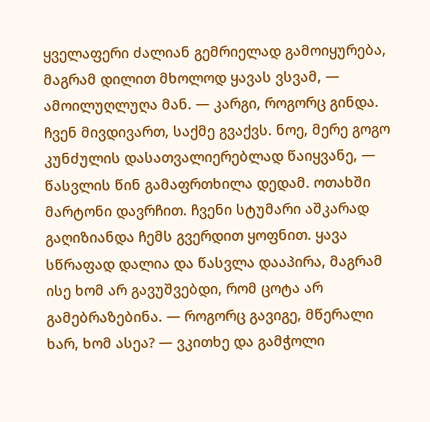ყველაფერი ძალიან გემრიელად გამოიყურება, მაგრამ დილით მხოლოდ ყავას ვსვამ, — ამოილუღლუღა მან. — კარგი, როგორც გინდა. ჩვენ მივდივართ, საქმე გვაქვს. ნოე, მერე გოგო კუნძულის დასათვალიერებლად წაიყვანე, — წასვლის წინ გამაფრთხილა დედამ. ოთახში მარტონი დავრჩით. ჩვენი სტუმარი აშკარად გაღიზიანდა ჩემს გვერდით ყოფნით. ყავა სწრაფად დალია და წასვლა დააპირა, მაგრამ ისე ხომ არ გავუშვებდი, რომ ცოტა არ გამებრაზებინა. — როგორც გავიგე, მწერალი ხარ, ხომ ასეა? — ვკითხე და გამჭოლი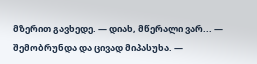მზერით გავხედე. — დიახ, მწერალი ვარ... — შემობრუნდა და ცივად მიპასუხა. —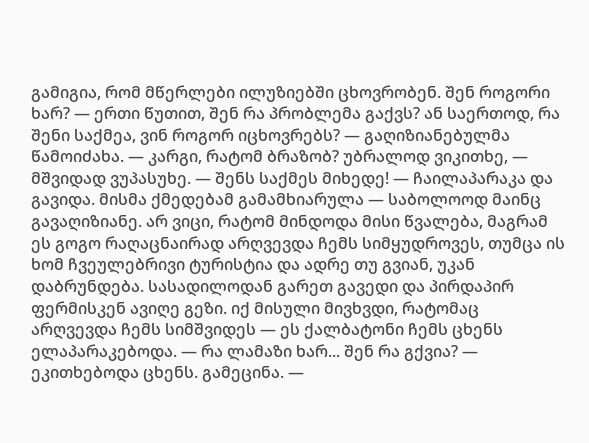გამიგია, რომ მწერლები ილუზიებში ცხოვრობენ. შენ როგორი ხარ? — ერთი წუთით, შენ რა პრობლემა გაქვს? ან საერთოდ, რა შენი საქმეა, ვინ როგორ იცხოვრებს? — გაღიზიანებულმა წამოიძახა. — კარგი, რატომ ბრაზობ? უბრალოდ ვიკითხე, — მშვიდად ვუპასუხე. — შენს საქმეს მიხედე! — ჩაილაპარაკა და გავიდა. მისმა ქმედებამ გამამხიარულა — საბოლოოდ მაინც გავაღიზიანე. არ ვიცი, რატომ მინდოდა მისი წვალება, მაგრამ ეს გოგო რაღაცნაირად არღვევდა ჩემს სიმყუდროვეს, თუმცა ის ხომ ჩვეულებრივი ტურისტია და ადრე თუ გვიან, უკან დაბრუნდება. სასადილოდან გარეთ გავედი და პირდაპირ ფერმისკენ ავიღე გეზი. იქ მისული მივხვდი, რატომაც არღვევდა ჩემს სიმშვიდეს — ეს ქალბატონი ჩემს ცხენს ელაპარაკებოდა. — რა ლამაზი ხარ... შენ რა გქვია? — ეკითხებოდა ცხენს. გამეცინა. —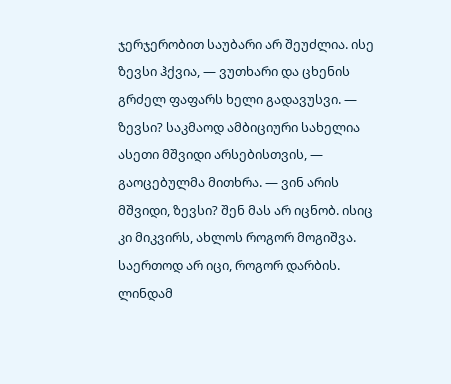ჯერჯერობით საუბარი არ შეუძლია. ისე ზევსი ჰქვია, — ვუთხარი და ცხენის გრძელ ფაფარს ხელი გადავუსვი. — ზევსი? საკმაოდ ამბიციური სახელია ასეთი მშვიდი არსებისთვის, — გაოცებულმა მითხრა. — ვინ არის მშვიდი, ზევსი? შენ მას არ იცნობ. ისიც კი მიკვირს, ახლოს როგორ მოგიშვა. საერთოდ არ იცი, როგორ დარბის. ლინდამ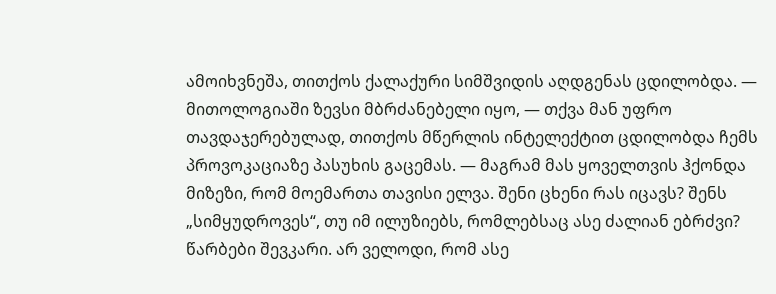ამოიხვნეშა, თითქოს ქალაქური სიმშვიდის აღდგენას ცდილობდა. — მითოლოგიაში ზევსი მბრძანებელი იყო, — თქვა მან უფრო თავდაჯერებულად, თითქოს მწერლის ინტელექტით ცდილობდა ჩემს პროვოკაციაზე პასუხის გაცემას. — მაგრამ მას ყოველთვის ჰქონდა მიზეზი, რომ მოემართა თავისი ელვა. შენი ცხენი რას იცავს? შენს „სიმყუდროვეს“, თუ იმ ილუზიებს, რომლებსაც ასე ძალიან ებრძვი? წარბები შევკარი. არ ველოდი, რომ ასე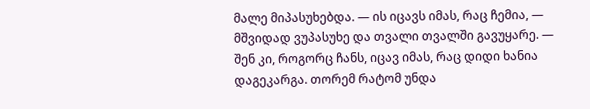მალე მიპასუხებდა. — ის იცავს იმას, რაც ჩემია, — მშვიდად ვუპასუხე და თვალი თვალში გავუყარე. — შენ კი, როგორც ჩანს, იცავ იმას, რაც დიდი ხანია დაგეკარგა. თორემ რატომ უნდა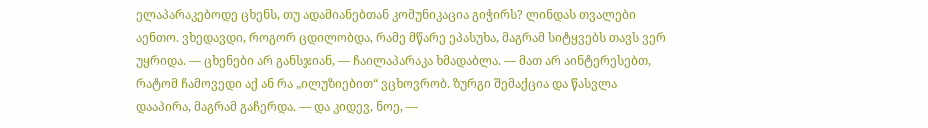ელაპარაკებოდე ცხენს, თუ ადამიანებთან კომუნიკაცია გიჭირს? ლინდას თვალები აენთო. ვხედავდი, როგორ ცდილობდა, რამე მწარე ეპასუხა, მაგრამ სიტყვებს თავს ვერ უყრიდა. — ცხენები არ განსჯიან, — ჩაილაპარაკა ხმადაბლა. — მათ არ აინტერესებთ, რატომ ჩამოვედი აქ ან რა „ილუზიებით“ ვცხოვრობ. ზურგი შემაქცია და წასვლა დააპირა, მაგრამ გაჩერდა. — და კიდევ, ნოე, —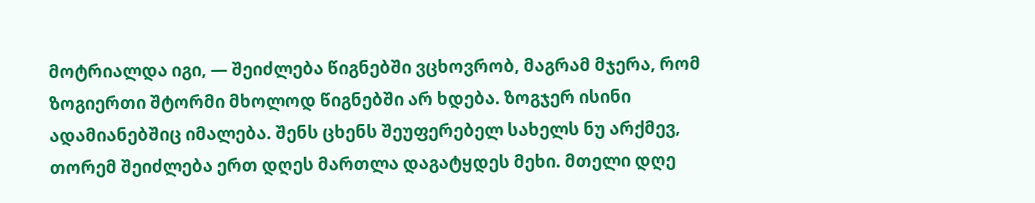მოტრიალდა იგი, — შეიძლება წიგნებში ვცხოვრობ, მაგრამ მჯერა, რომ ზოგიერთი შტორმი მხოლოდ წიგნებში არ ხდება. ზოგჯერ ისინი ადამიანებშიც იმალება. შენს ცხენს შეუფერებელ სახელს ნუ არქმევ, თორემ შეიძლება ერთ დღეს მართლა დაგატყდეს მეხი. მთელი დღე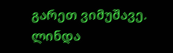გარეთ ვიმუშავე. ლინდა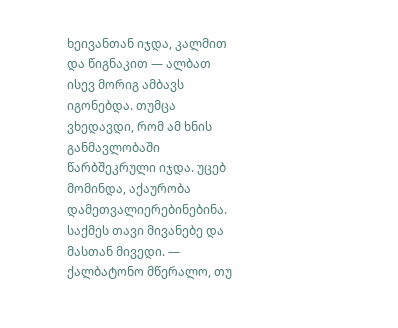ხეივანთან იჯდა, კალმით და წიგნაკით — ალბათ ისევ მორიგ ამბავს იგონებდა. თუმცა ვხედავდი, რომ ამ ხნის განმავლობაში წარბშეკრული იჯდა. უცებ მომინდა, აქაურობა დამეთვალიერებინებინა. საქმეს თავი მივანებე და მასთან მივედი. — ქალბატონო მწერალო, თუ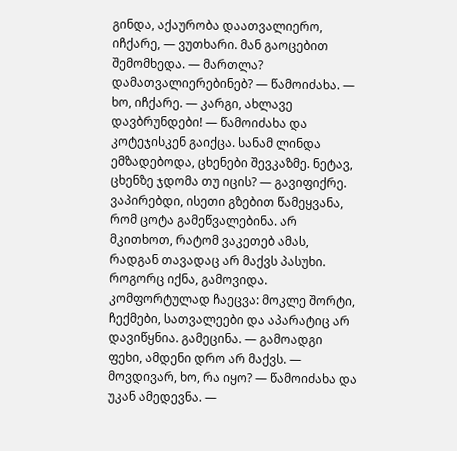გინდა, აქაურობა დაათვალიერო, იჩქარე, — ვუთხარი. მან გაოცებით შემომხედა. — მართლა? დამათვალიერებინებ? — წამოიძახა. — ხო, იჩქარე. — კარგი, ახლავე დავბრუნდები! — წამოიძახა და კოტეჯისკენ გაიქცა. სანამ ლინდა ემზადებოდა, ცხენები შევკაზმე. ნეტავ, ცხენზე ჯდომა თუ იცის? — გავიფიქრე. ვაპირებდი, ისეთი გზებით წამეყვანა, რომ ცოტა გამეწვალებინა. არ მკითხოთ, რატომ ვაკეთებ ამას, რადგან თავადაც არ მაქვს პასუხი. როგორც იქნა, გამოვიდა. კომფორტულად ჩაეცვა: მოკლე შორტი, ჩექმები, სათვალეები და აპარატიც არ დავიწყნია. გამეცინა. — გამოადგი ფეხი, ამდენი დრო არ მაქვს. — მოვდივარ, ხო, რა იყო? — წამოიძახა და უკან ამედევნა. —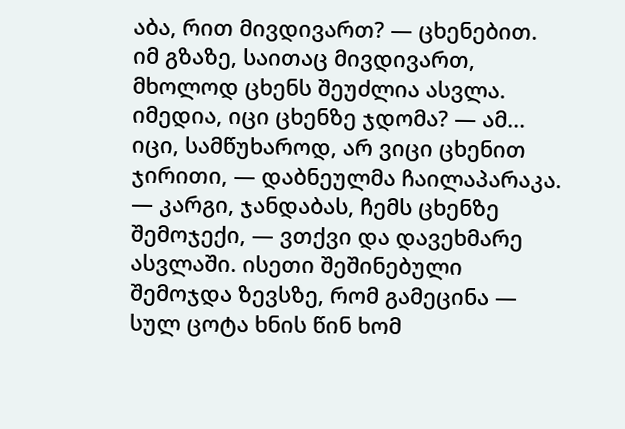აბა, რით მივდივართ? — ცხენებით. იმ გზაზე, საითაც მივდივართ, მხოლოდ ცხენს შეუძლია ასვლა. იმედია, იცი ცხენზე ჯდომა? — ამ... იცი, სამწუხაროდ, არ ვიცი ცხენით ჯირითი, — დაბნეულმა ჩაილაპარაკა. — კარგი, ჯანდაბას, ჩემს ცხენზე შემოჯექი, — ვთქვი და დავეხმარე ასვლაში. ისეთი შეშინებული შემოჯდა ზევსზე, რომ გამეცინა — სულ ცოტა ხნის წინ ხომ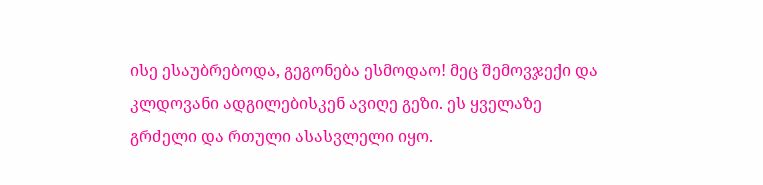ისე ესაუბრებოდა, გეგონება ესმოდაო! მეც შემოვჯექი და კლდოვანი ადგილებისკენ ავიღე გეზი. ეს ყველაზე გრძელი და რთული ასასვლელი იყო.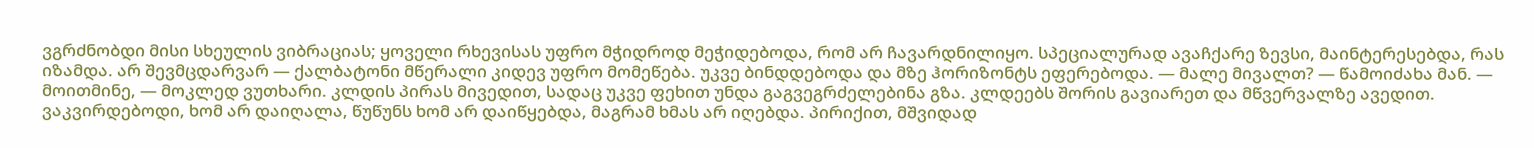ვგრძნობდი მისი სხეულის ვიბრაციას; ყოველი რხევისას უფრო მჭიდროდ მეჭიდებოდა, რომ არ ჩავარდნილიყო. სპეციალურად ავაჩქარე ზევსი, მაინტერესებდა, რას იზამდა. არ შევმცდარვარ — ქალბატონი მწერალი კიდევ უფრო მომეწება. უკვე ბინდდებოდა და მზე ჰორიზონტს ეფერებოდა. — მალე მივალთ? — წამოიძახა მან. — მოითმინე, — მოკლედ ვუთხარი. კლდის პირას მივედით, სადაც უკვე ფეხით უნდა გაგვეგრძელებინა გზა. კლდეებს შორის გავიარეთ და მწვერვალზე ავედით. ვაკვირდებოდი, ხომ არ დაიღალა, წუწუნს ხომ არ დაიწყებდა, მაგრამ ხმას არ იღებდა. პირიქით, მშვიდად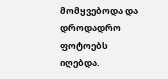მომყვებოდა და დროდადრო ფოტოებს იღებდა.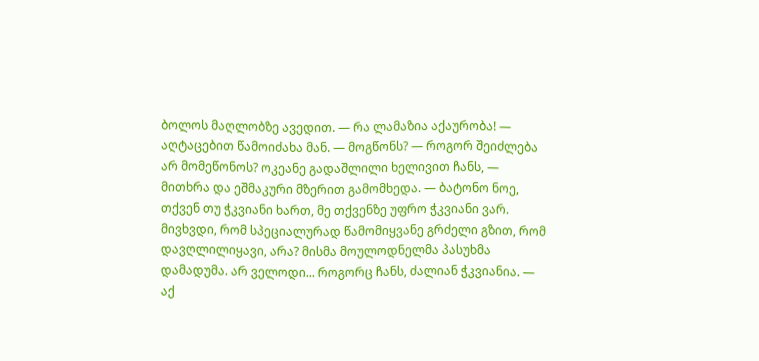ბოლოს მაღლობზე ავედით. — რა ლამაზია აქაურობა! — აღტაცებით წამოიძახა მან. — მოგწონს? — როგორ შეიძლება არ მომეწონოს? ოკეანე გადაშლილი ხელივით ჩანს, — მითხრა და ეშმაკური მზერით გამომხედა. — ბატონო ნოე, თქვენ თუ ჭკვიანი ხართ, მე თქვენზე უფრო ჭკვიანი ვარ. მივხვდი, რომ სპეციალურად წამომიყვანე გრძელი გზით, რომ დავღლილიყავი, არა? მისმა მოულოდნელმა პასუხმა დამადუმა. არ ველოდი... როგორც ჩანს, ძალიან ჭკვიანია. — აქ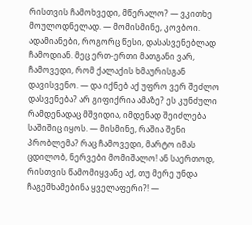რისთვის ჩამოხვედი, მწერალო? — ვკითხე მოულოდნელად. — მომისმინე, კოვბოი. ადამიანები, როგორც წესი, დასასვენებლად ჩამოდიან. მეც ერთ-ერთი მათგანი ვარ, ჩამოვედი, რომ ქალაქის ხმაურისგან დავისვენო. — და იქნებ აქ უფრო ვერ შეძლო დასვენება? არ გიფიქრია ამაზე? ეს კუნძული რამდენადაც მშვიდია, იმდენად შეიძლება საშიშიც იყოს. — მისმინე, რაშია შენი პრობლემა? რაც ჩამოვედი, მარტო იმას ცდილობ, ნერვები მომიშალო! ან საერთოდ, რისთვის წამომიყვანე აქ, თუ მერე უნდა ჩაგეშხამებინა ყველაფერი?! —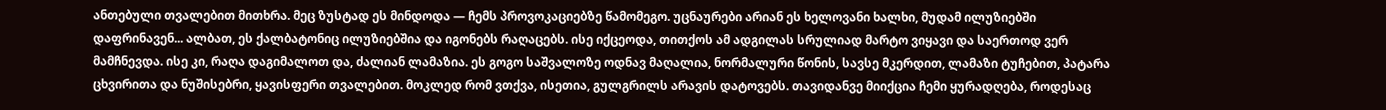ანთებული თვალებით მითხრა. მეც ზუსტად ეს მინდოდა — ჩემს პროვოკაციებზე წამომეგო. უცნაურები არიან ეს ხელოვანი ხალხი, მუდამ ილუზიებში დაფრინავენ... ალბათ, ეს ქალბატონიც ილუზიებშია და იგონებს რაღაცებს. ისე იქცეოდა, თითქოს ამ ადგილას სრულიად მარტო ვიყავი და საერთოდ ვერ მამჩნევდა. ისე კი, რაღა დაგიმალოთ და, ძალიან ლამაზია. ეს გოგო საშვალოზე ოდნავ მაღალია, ნორმალური წონის, სავსე მკერდით, ლამაზი ტუჩებით, პატარა ცხვირითა და ნუშისებრი, ყავისფერი თვალებით. მოკლედ რომ ვთქვა, ისეთია, გულგრილს არავის დატოვებს. თავიდანვე მიიქცია ჩემი ყურადღება, როდესაც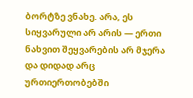ბორტზე ვნახე. არა, ეს სიყვარული არ არის — ერთი ნახვით შეყვარების არ მჯერა და დიდად არც ურთიერთობებში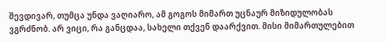შევდივარ, თუმცა უნდა ვაღიარო, ამ გოგოს მიმართ უცნაურ მიზიდულობას ვგრძნობ. არ ვიცი, რა განცდაა, სახელი თქვენ დაარქვით. მისი მიმართულებით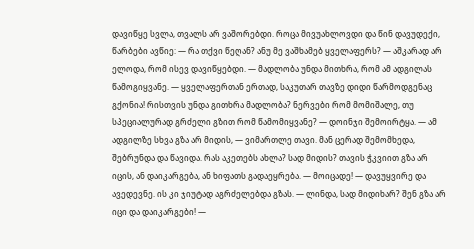დავიწყე სვლა, თვალს არ ვაშორებდი. როცა მივუახლოვდი და წინ დავუდექი, წარბები ავწიე: — რა თქვი წეღან? ანუ მე ვაშხამებ ყველაფერს? — აშკარად არ ელოდა, რომ ისევ დავიწყებდი. — მადლობა უნდა მითხრა, რომ ამ ადგილას წამოგიყვანე. — ყველაფერთან ერთად, საკუთარ თავზე დიდი წარმოდგენაც გქონია! რისთვის უნდა გითხრა მადლობა? ნერვები რომ მომიშალე, თუ სპეციალურად გრძელი გზით რომ წამომიყვანე? — დოინჯი შემოირტყა. — ამ ადგილზე სხვა გზა არ მიდის, — ვიმართლე თავი. მან ცერად შემომხედა, შებრუნდა და წავიდა. რას აკეთებს ახლა? სად მიდის? თავის ჭკვიით გზა არ იცის, ან დაიკარგება, ან ხიფათს გადაეყრება. — მოიცადე! — დავუყვირე და ავედევნე. ის კი ჯიუტად აგრძელებდა გზას. — ლინდა, სად მიდიხარ? შენ გზა არ იცი და დაიკარგები! —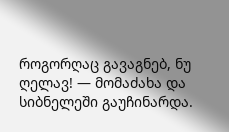როგორღაც გავაგნებ, ნუ ღელავ! — მომაძახა და სიბნელეში გაუჩინარდა.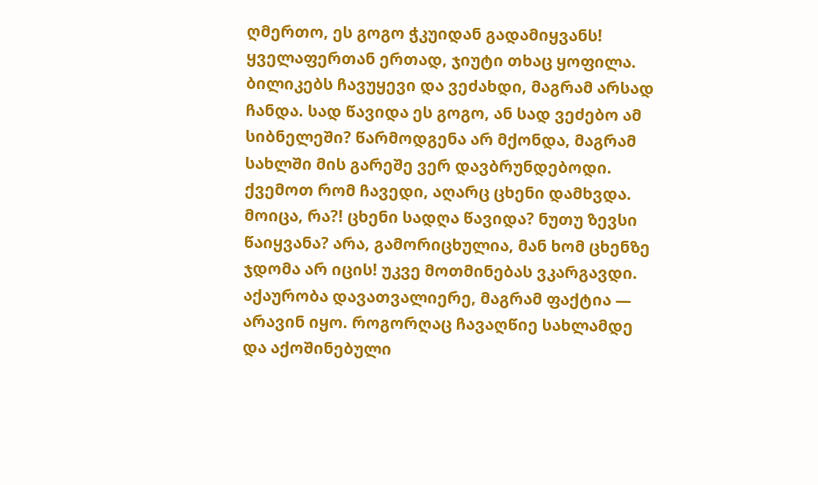ღმერთო, ეს გოგო ჭკუიდან გადამიყვანს! ყველაფერთან ერთად, ჯიუტი თხაც ყოფილა. ბილიკებს ჩავუყევი და ვეძახდი, მაგრამ არსად ჩანდა. სად წავიდა ეს გოგო, ან სად ვეძებო ამ სიბნელეში? წარმოდგენა არ მქონდა, მაგრამ სახლში მის გარეშე ვერ დავბრუნდებოდი. ქვემოთ რომ ჩავედი, აღარც ცხენი დამხვდა. მოიცა, რა?! ცხენი სადღა წავიდა? ნუთუ ზევსი წაიყვანა? არა, გამორიცხულია, მან ხომ ცხენზე ჯდომა არ იცის! უკვე მოთმინებას ვკარგავდი. აქაურობა დავათვალიერე, მაგრამ ფაქტია — არავინ იყო. როგორღაც ჩავაღწიე სახლამდე და აქოშინებული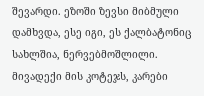შევარდი. ეზოში ზევსი მიბმული დამხვდა, ესე იგი, ეს ქალბატონიც სახლშია, ნერვებმოშლილი. მივადექი მის კოტეჯს, კარები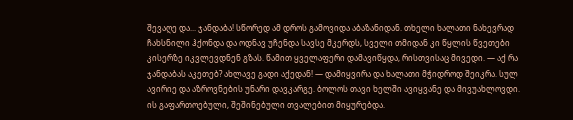შევაღე და... ჯანდაბა! სწორედ ამ დროს გამოვიდა აბაზანიდან. თხელი ხალათი ნახევრად ჩახსნილი ჰქონდა და ოდნავ უჩენდა სავსე მკერდს, სველი თმიდან კი წყლის წვეთები კისერზე იკვლევდნენ გზას. წამით ყველაფერი დამავიწყდა, რისთვისაც მივედი. — აქ რა ჯანდაბას აკეთებ? ახლავე გადი აქედან! — დამიყვირა და ხალათი მჭიდროდ შეიკრა. სულ ავირიე და აზროვნების უნარი დავკარგე. ბოლოს თავი ხელში ავიყვანე და მივუახლოვდი. ის გაფართოებული, შეშინებული თვალებით მიყურებდა.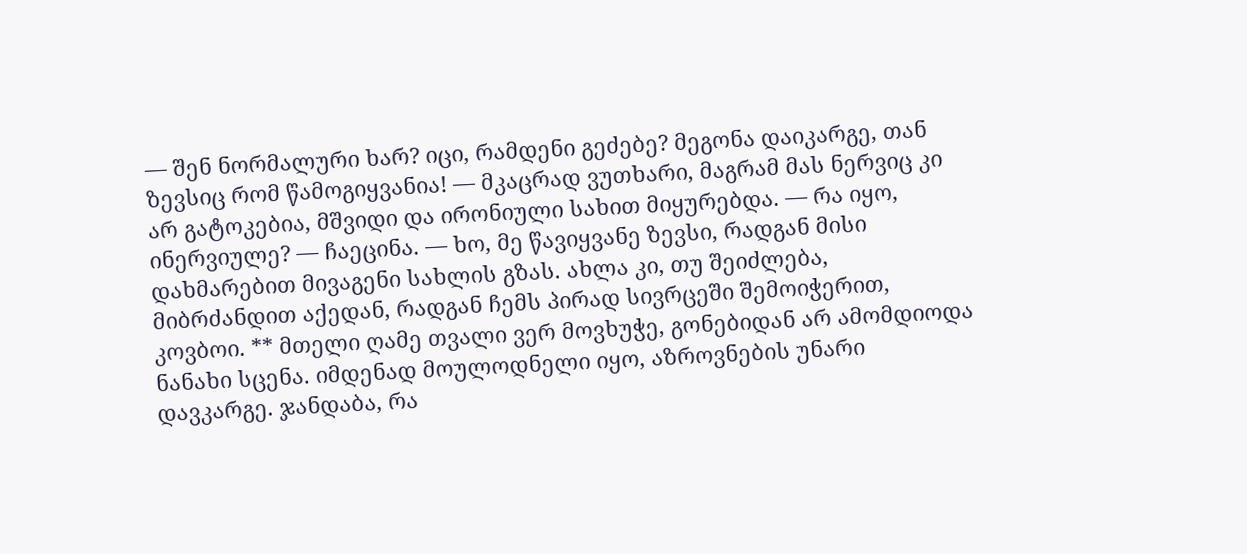— შენ ნორმალური ხარ? იცი, რამდენი გეძებე? მეგონა დაიკარგე, თან ზევსიც რომ წამოგიყვანია! — მკაცრად ვუთხარი, მაგრამ მას ნერვიც კი არ გატოკებია, მშვიდი და ირონიული სახით მიყურებდა. — რა იყო, ინერვიულე? — ჩაეცინა. — ხო, მე წავიყვანე ზევსი, რადგან მისი დახმარებით მივაგენი სახლის გზას. ახლა კი, თუ შეიძლება, მიბრძანდით აქედან, რადგან ჩემს პირად სივრცეში შემოიჭერით, კოვბოი. ** მთელი ღამე თვალი ვერ მოვხუჭე, გონებიდან არ ამომდიოდა ნანახი სცენა. იმდენად მოულოდნელი იყო, აზროვნების უნარი დავკარგე. ჯანდაბა, რა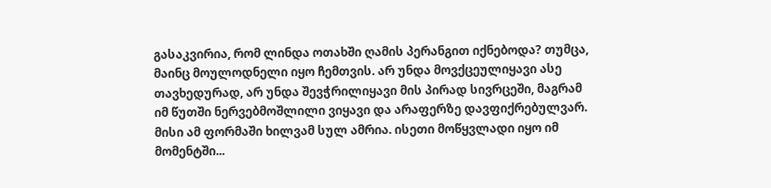გასაკვირია, რომ ლინდა ოთახში ღამის პერანგით იქნებოდა? თუმცა, მაინც მოულოდნელი იყო ჩემთვის. არ უნდა მოვქცეულიყავი ასე თავხედურად, არ უნდა შევჭრილიყავი მის პირად სივრცეში, მაგრამ იმ წუთში ნერვებმოშლილი ვიყავი და არაფერზე დავფიქრებულვარ. მისი ამ ფორმაში ხილვამ სულ ამრია. ისეთი მოწყვლადი იყო იმ მომენტში...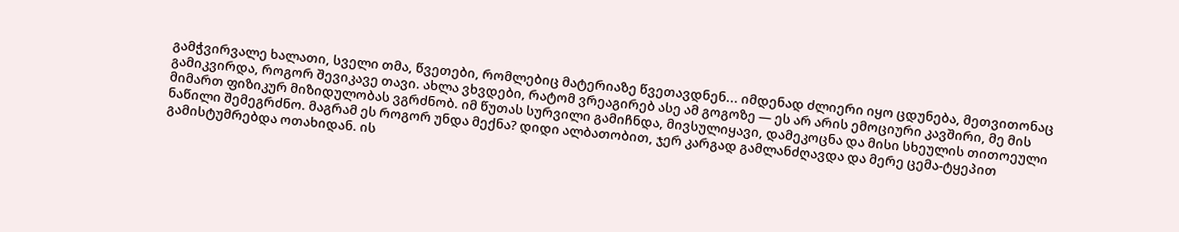გამჭვირვალე ხალათი, სველი თმა, წვეთები, რომლებიც მატერიაზე წვეთავდნენ... იმდენად ძლიერი იყო ცდუნება, მეთვითონაც გამიკვირდა, როგორ შევიკავე თავი. ახლა ვხვდები, რატომ ვრეაგირებ ასე ამ გოგოზე — ეს არ არის ემოციური კავშირი, მე მის მიმართ ფიზიკურ მიზიდულობას ვგრძნობ. იმ წუთას სურვილი გამიჩნდა, მივსულიყავი, დამეკოცნა და მისი სხეულის თითოეული ნაწილი შემეგრძნო. მაგრამ ეს როგორ უნდა მექნა? დიდი ალბათობით, ჯერ კარგად გამლანძღავდა და მერე ცემა-ტყეპით გამისტუმრებდა ოთახიდან. ის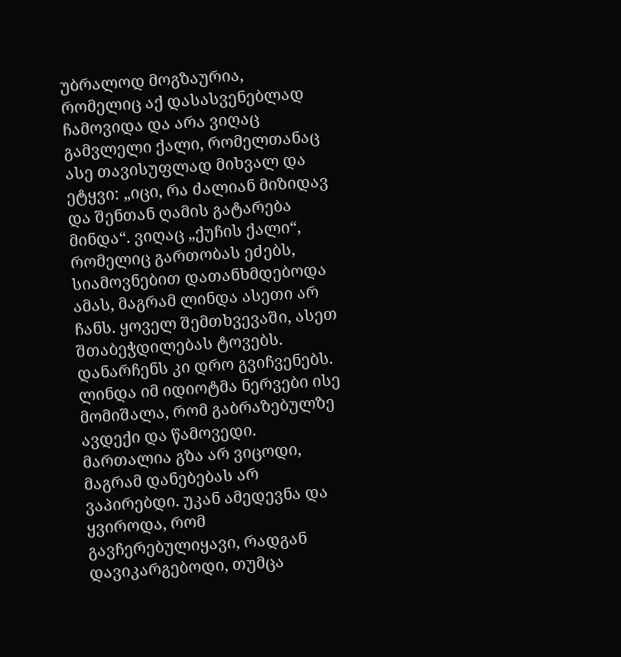უბრალოდ მოგზაურია, რომელიც აქ დასასვენებლად ჩამოვიდა და არა ვიღაც გამვლელი ქალი, რომელთანაც ასე თავისუფლად მიხვალ და ეტყვი: „იცი, რა ძალიან მიზიდავ და შენთან ღამის გატარება მინდა“. ვიღაც „ქუჩის ქალი“, რომელიც გართობას ეძებს, სიამოვნებით დათანხმდებოდა ამას, მაგრამ ლინდა ასეთი არ ჩანს. ყოველ შემთხვევაში, ასეთ შთაბეჭდილებას ტოვებს. დანარჩენს კი დრო გვიჩვენებს. ლინდა იმ იდიოტმა ნერვები ისე მომიშალა, რომ გაბრაზებულზე ავდექი და წამოვედი. მართალია გზა არ ვიცოდი, მაგრამ დანებებას არ ვაპირებდი. უკან ამედევნა და ყვიროდა, რომ გავჩერებულიყავი, რადგან დავიკარგებოდი, თუმცა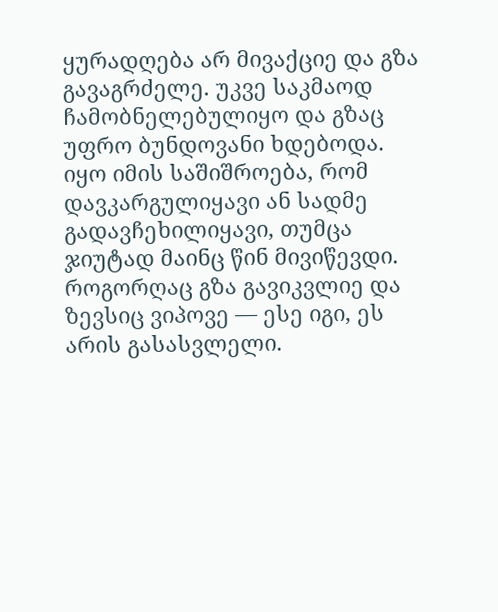ყურადღება არ მივაქციე და გზა გავაგრძელე. უკვე საკმაოდ ჩამობნელებულიყო და გზაც უფრო ბუნდოვანი ხდებოდა. იყო იმის საშიშროება, რომ დავკარგულიყავი ან სადმე გადავჩეხილიყავი, თუმცა ჯიუტად მაინც წინ მივიწევდი. როგორღაც გზა გავიკვლიე და ზევსიც ვიპოვე — ესე იგი, ეს არის გასასვლელი.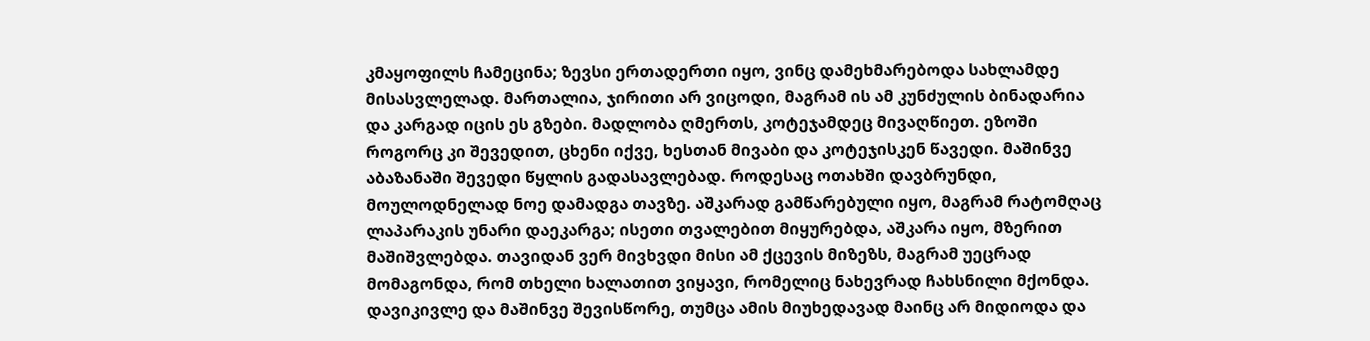კმაყოფილს ჩამეცინა; ზევსი ერთადერთი იყო, ვინც დამეხმარებოდა სახლამდე მისასვლელად. მართალია, ჯირითი არ ვიცოდი, მაგრამ ის ამ კუნძულის ბინადარია და კარგად იცის ეს გზები. მადლობა ღმერთს, კოტეჯამდეც მივაღწიეთ. ეზოში როგორც კი შევედით, ცხენი იქვე, ხესთან მივაბი და კოტეჯისკენ წავედი. მაშინვე აბაზანაში შევედი წყლის გადასავლებად. როდესაც ოთახში დავბრუნდი, მოულოდნელად ნოე დამადგა თავზე. აშკარად გამწარებული იყო, მაგრამ რატომღაც ლაპარაკის უნარი დაეკარგა; ისეთი თვალებით მიყურებდა, აშკარა იყო, მზერით მაშიშვლებდა. თავიდან ვერ მივხვდი მისი ამ ქცევის მიზეზს, მაგრამ უეცრად მომაგონდა, რომ თხელი ხალათით ვიყავი, რომელიც ნახევრად ჩახსნილი მქონდა. დავიკივლე და მაშინვე შევისწორე, თუმცა ამის მიუხედავად მაინც არ მიდიოდა და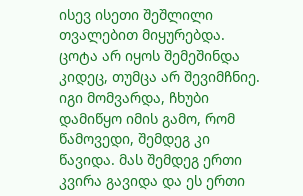ისევ ისეთი შეშლილი თვალებით მიყურებდა. ცოტა არ იყოს შემეშინდა კიდეც, თუმცა არ შევიმჩნიე. იგი მომვარდა, ჩხუბი დამიწყო იმის გამო, რომ წამოვედი, შემდეგ კი წავიდა. მას შემდეგ ერთი კვირა გავიდა და ეს ერთი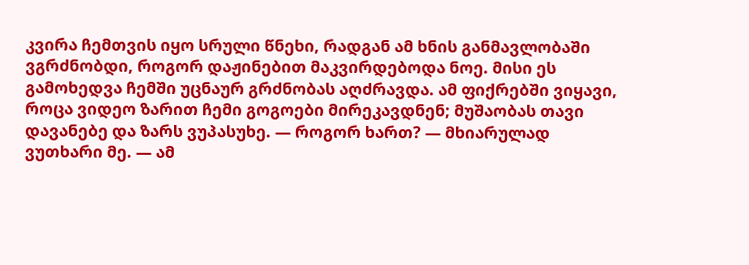კვირა ჩემთვის იყო სრული წნეხი, რადგან ამ ხნის განმავლობაში ვგრძნობდი, როგორ დაჟინებით მაკვირდებოდა ნოე. მისი ეს გამოხედვა ჩემში უცნაურ გრძნობას აღძრავდა. ამ ფიქრებში ვიყავი, როცა ვიდეო ზარით ჩემი გოგოები მირეკავდნენ; მუშაობას თავი დავანებე და ზარს ვუპასუხე. — როგორ ხართ? — მხიარულად ვუთხარი მე. — ამ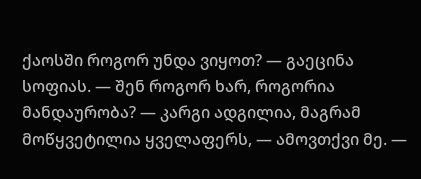ქაოსში როგორ უნდა ვიყოთ? — გაეცინა სოფიას. — შენ როგორ ხარ, როგორია მანდაურობა? — კარგი ადგილია, მაგრამ მოწყვეტილია ყველაფერს, — ამოვთქვი მე. —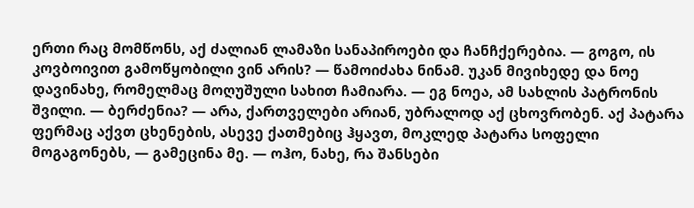ერთი რაც მომწონს, აქ ძალიან ლამაზი სანაპიროები და ჩანჩქერებია. — გოგო, ის კოვბოივით გამოწყობილი ვინ არის? — წამოიძახა ნინამ. უკან მივიხედე და ნოე დავინახე, რომელმაც მოღუშული სახით ჩამიარა. — ეგ ნოეა, ამ სახლის პატრონის შვილი. — ბერძენია? — არა, ქართველები არიან, უბრალოდ აქ ცხოვრობენ. აქ პატარა ფერმაც აქვთ ცხენების, ასევე ქათმებიც ჰყავთ, მოკლედ პატარა სოფელი მოგაგონებს, — გამეცინა მე. — ოჰო, ნახე, რა შანსები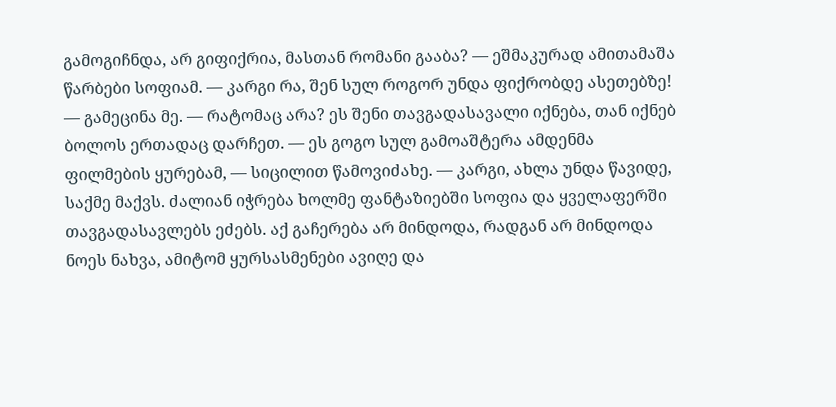გამოგიჩნდა, არ გიფიქრია, მასთან რომანი გააბა? — ეშმაკურად ამითამაშა წარბები სოფიამ. — კარგი რა, შენ სულ როგორ უნდა ფიქრობდე ასეთებზე! — გამეცინა მე. — რატომაც არა? ეს შენი თავგადასავალი იქნება, თან იქნებ ბოლოს ერთადაც დარჩეთ. — ეს გოგო სულ გამოაშტერა ამდენმა ფილმების ყურებამ, — სიცილით წამოვიძახე. — კარგი, ახლა უნდა წავიდე, საქმე მაქვს. ძალიან იჭრება ხოლმე ფანტაზიებში სოფია და ყველაფერში თავგადასავლებს ეძებს. აქ გაჩერება არ მინდოდა, რადგან არ მინდოდა ნოეს ნახვა, ამიტომ ყურსასმენები ავიღე და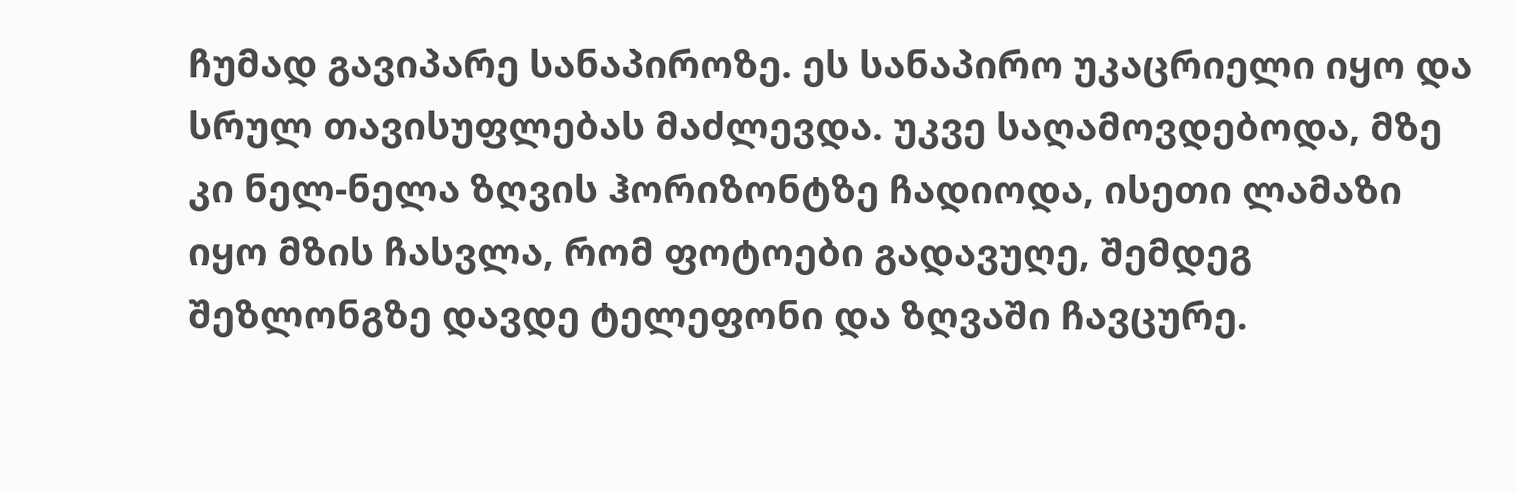ჩუმად გავიპარე სანაპიროზე. ეს სანაპირო უკაცრიელი იყო და სრულ თავისუფლებას მაძლევდა. უკვე საღამოვდებოდა, მზე კი ნელ-ნელა ზღვის ჰორიზონტზე ჩადიოდა, ისეთი ლამაზი იყო მზის ჩასვლა, რომ ფოტოები გადავუღე, შემდეგ შეზლონგზე დავდე ტელეფონი და ზღვაში ჩავცურე.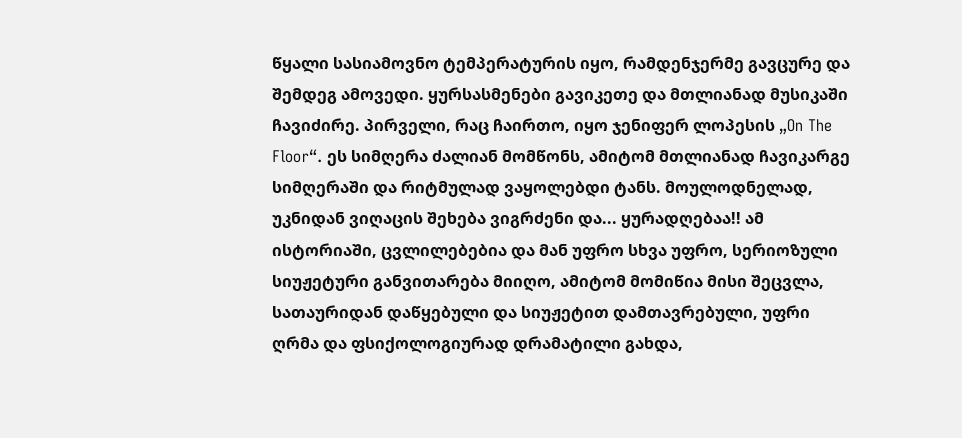წყალი სასიამოვნო ტემპერატურის იყო, რამდენჯერმე გავცურე და შემდეგ ამოვედი. ყურსასმენები გავიკეთე და მთლიანად მუსიკაში ჩავიძირე. პირველი, რაც ჩაირთო, იყო ჯენიფერ ლოპესის „On The Floor“. ეს სიმღერა ძალიან მომწონს, ამიტომ მთლიანად ჩავიკარგე სიმღერაში და რიტმულად ვაყოლებდი ტანს. მოულოდნელად, უკნიდან ვიღაცის შეხება ვიგრძენი და... ყურადღებაა!! ამ ისტორიაში, ცვლილებებია და მან უფრო სხვა უფრო, სერიოზული სიუჟეტური განვითარება მიიღო, ამიტომ მომიწია მისი შეცვლა, სათაურიდან დაწყებული და სიუჟეტით დამთავრებული, უფრი ღრმა და ფსიქოლოგიურად დრამატილი გახდა,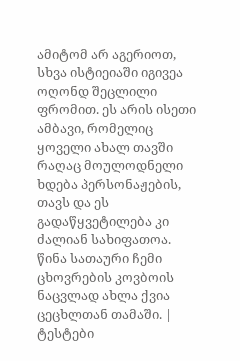ამიტომ არ აგერიოთ, სხვა ისტიეიაში იგივეა ოღონდ შეცლილი ფრომით. ეს არის ისეთი ამბავი, რომელიც ყოველი ახალ თავში რაღაც მოულოდნელი ხდება პერსონაჟების, თავს და ეს გადაწყვეტილება კი ძალიან სახიფათოა. წინა სათაური ჩემი ცხოვრების კოვბოის ნაცვლად ახლა ქვია ცეცხლთან თამაში. |
ტესტები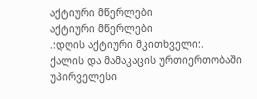აქტიური მწერლები
აქტიური მწერლები
.:დღის აქტიური მკითხველი:.
ქალის და მამაკაცის ურთიერთობაში უპირველესი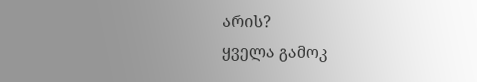არის?
ყველა გამოკ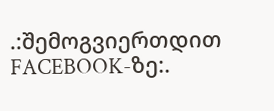.:შემოგვიერთდით FACEBOOK-ზე:.